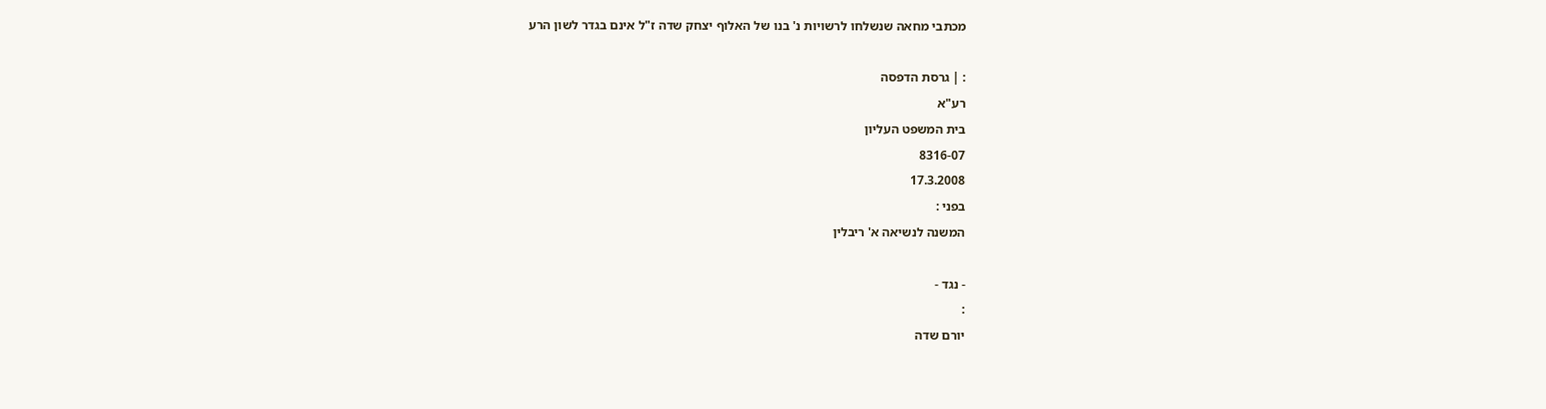מכתבי מחאה שנשלחו לרשויות נ' בנו של האלוף יצחק שדה ז"ל אינם בגדר לשון הרע

: | גרסת הדפסה
רע"א
בית המשפט העליון
8316-07
17.3.2008
בפני :
המשנה לנשיאה א' ריבלין

- נגד -
:
יורם שדה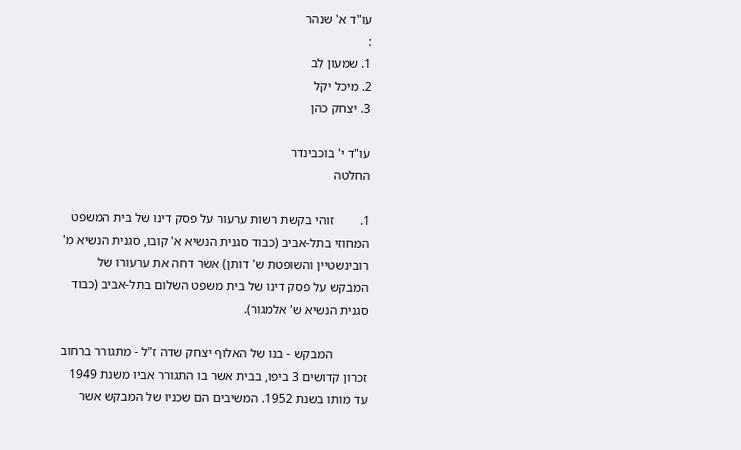עו"ד א' שנהר
:
1. שמעון לב
2. מיכל יקל
3. יצחק כהן

עו"ד י' בוכבינדר
החלטה

1.        זוהי בקשת רשות ערעור על פסק דינו של בית המשפט המחוזי בתל-אביב (כבוד סגנית הנשיא א' קובו, סגנית הנשיא מ' רובינשטיין והשופטת ש' דותן) אשר דחה את ערעורו של המבקש על פסק דינו של בית משפט השלום בתל-אביב (כבוד סגנית הנשיא ש' אלמגור).

           המבקש - בנו של האלוף יצחק שדה ז"ל - מתגורר ברחוב זכרון קדושים 3 ביפו, בבית אשר בו התגורר אביו משנת 1949 עד מותו בשנת 1952. המשיבים הם שכניו של המבקש אשר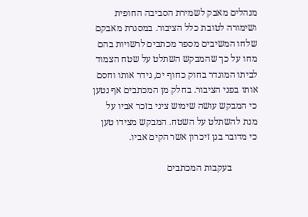מנהלים מאבק לשמירת הסביבה החופית ושימורה לטובת כלל הציבור. במסגרת מאבקם שלחו המשיבים מספר מכתבים לרשויות בהם מחו על כך שהמבקש השתלט על שטח הצמוד לביתו המוגדר בחוק כחוף ים, גידר אותו וחסם אותו בפני הציבור. בחלק מן המכתבים אף נטען כי המבקש עושה שימוש ציני בזכר אביו על מנת להשתלט על השטח. המבקש מצידו טען כי מדובר בגן זיכרון אשר הקים אביו.

           בעקבות המכתבים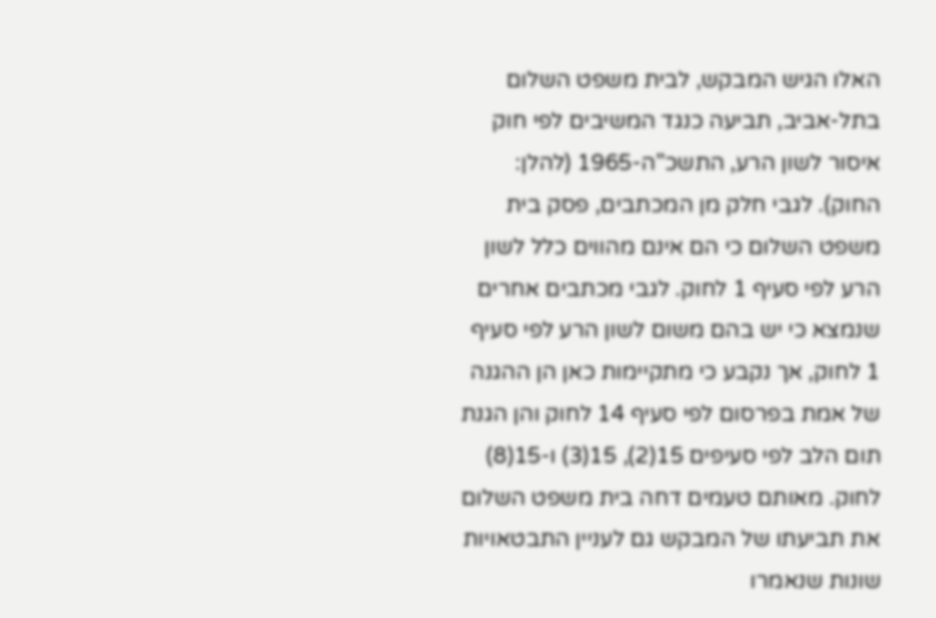האלו הגיש המבקש, לבית משפט השלום בתל-אביב, תביעה כנגד המשיבים לפי חוק איסור לשון הרע, התשכ"ה-1965 (להלן: החוק). לגבי חלק מן המכתבים, פסק בית משפט השלום כי הם אינם מהווים כלל לשון הרע לפי סעיף 1 לחוק. לגבי מכתבים אחרים שנמצא כי יש בהם משום לשון הרע לפי סעיף 1 לחוק, אך נקבע כי מתקיימות כאן הן ההגנה של אמת בפרסום לפי סעיף 14 לחוק והן הגנת תום הלב לפי סעיפים 15(2), 15(3) ו-15(8) לחוק. מאותם טעמים דחה בית משפט השלום את תביעתו של המבקש גם לעניין התבטאויות שונות שנאמרו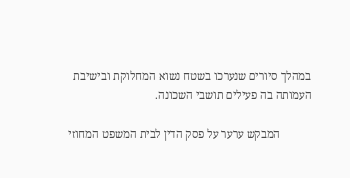במהלך סיורים שנערכו בשטח נשוא המחלוקת ובישיבת העמותה בה פעילים תושבי השכונה.

           המבקש ערער על פסק הדין לבית המשפט המחוזי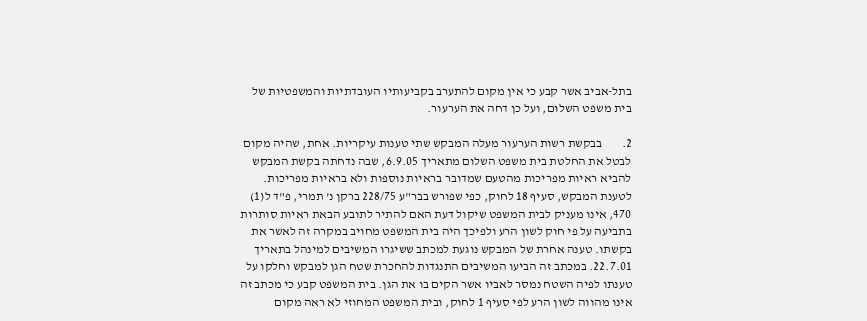בתל-אביב אשר קבע כי אין מקום להתערב בקביעותיו העובדתיות והמשפטיות של בית משפט השלום, ועל כן דחה את הערעור.

2.        בבקשת רשות הערעור מעלה המבקש שתי טענות עיקריות. אחת, שהיה מקום לבטל את החלטת בית משפט השלום מתאריך 6.9.05, שבה נדחתה בקשת המבקש להביא ראיות מפריכות מהטעם שמדובר בראיות נוספות ולא בראיות מפריכות. לטענת המבקש, סעיף 18 לחוק, כפי שפורש בבר"ע 228/75 ברקן נ' תמרי, פ"ד ל(1) 470, אינו מעניק לבית המשפט שיקול דעת האם להתיר לתובע הבאת ראיות סותרות בתביעה על פי חוק לשון הרע ולפיכך היה בית המשפט מחויב במקרה זה לאשר את בקשתו. טענה אחרת של המבקש נוגעת למכתב ששיגרו המשיבים למינהל בתאריך 22.7.01. במכתב זה הביעו המשיבים התנגדות להחכרת שטח הגן למבקש וחלקו על טענתו לפיה השטח נמסר לאביו אשר הקים בו את הגן. בית המשפט קבע כי מכתב זה אינו מהווה לשון הרע לפי סעיף 1 לחוק, ובית המשפט המחוזי לא ראה מקום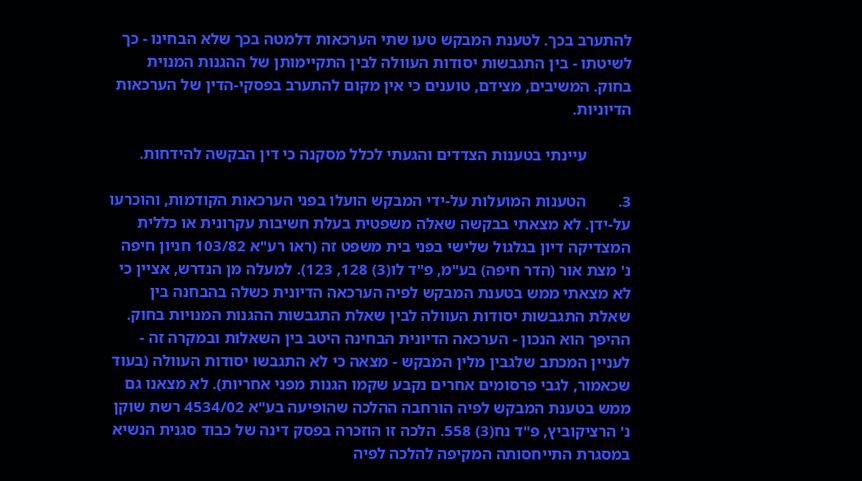להתערב בכך. לטענת המבקש טעו שתי הערכאות דלמטה בכך שלא הבחינו - כך לשיטתו - בין התגבשות יסודות העוולה לבין התקיימותן של ההגנות המנוית בחוק. המשיבים, מצידם, טוענים כי אין מקום להתערב בפסקי-הדין של הערכאות הדיוניות.

           עיינתי בטענות הצדדים והגעתי לכלל מסקנה כי דין הבקשה להידחות.

3.        הטענות המועלות על-ידי המבקש הועלו בפני הערכאות הקודמות, והוכרעו על-ידן. לא מצאתי בבקשה שאלה משפטית בעלת חשיבות עקרונית או כללית המצדיקה דיון בגלגול שלישי בפני בית משפט זה (ראו רע"א 103/82 חניון חיפה נ' מצת אור (הדר חיפה) בע"מ, פ"ד לו(3) 128, 123). למעלה מן הנדרש, אציין כי לא מצאתי ממש בטענת המבקש לפיה הערכאה הדיונית כשלה בהבחנה בין שאלת התגבשות יסודות העוולה לבין שאלת התגבשות ההגנות המנויות בחוק. ההיפך הוא הנכון - הערכאה הדיונית הבחינה היטב בין השאלות ובמקרה זה - לעניין המכתב שלגבין מלין המבקש - מצאה כי לא התגבשו יסודות העוולה (בעוד שכאמור, לגבי פרסומים אחרים נקבע שקמו הגנות מפני אחריות). לא מצאנו גם ממש בטענת המבקש לפיה הורחבה ההלכה שהופיעה בע"א 4534/02 רשת שוקן נ' הרציקוביץ, פ"ד נח(3) 558. הלכה זו הוזכרה בפסק דינה של כבוד סגנית הנשיא במסגרת התייחסותה המקיפה להלכה לפיה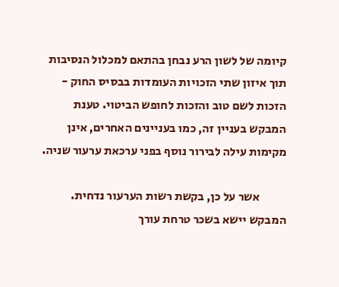קיומה של לשון הרע נבחן בהתאם למכלול הנסיבות תוך איזון שתי הזכויות העומדות בבסיס החוק - הזכות לשם טוב והזכות לחופש הביטוי. טענת המבקש בעניין זה, כמו בעניינים האחרים, אינן מקימות עילה לבירור נוסף בפני ערכאת ערעור שניה.

           אשר על כן, בקשת רשות הערעור נדחית. המבקש יישא בשכר טרחת עורך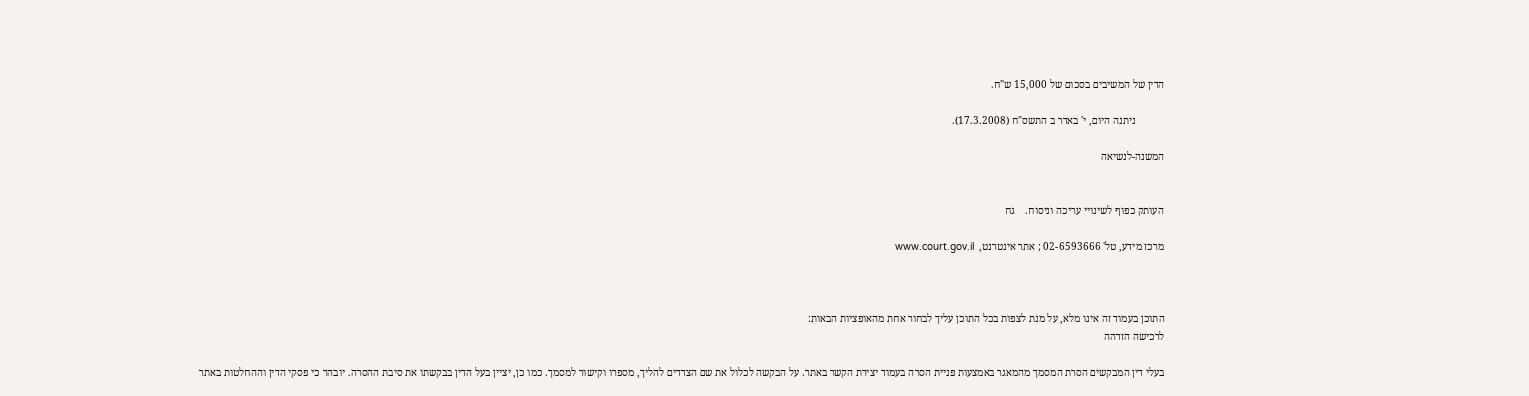הדין של המשיבים בסכום של 15,000 ש"ח.

           ניתנה היום, י' באדר ב התשס"ח (17.3.2008).

המשנה-לנשיאה


העותק כפוף לשינויי עריכה וניסוח.    גח

מרכז מידע, טל' 02-6593666 ; אתר אינטרנט,  www.court.gov.il



התוכן בעמוד זה אינו מלא, על מנת לצפות בכל התוכן עליך לבחור אחת מהאופציות הבאות:
לרכישה הזדהה

בעלי דין המבקשים הסרת המסמך מהמאגר באמצעות פניית הסרה בעמוד יצירת הקשר באתר. על הבקשה לכלול את שם הצדדים להליך, מספרו וקישור למסמך. כמו כן, יציין בעל הדין בבקשתו את סיבת ההסרה. יובהר כי פסקי הדין וההחלטות באתר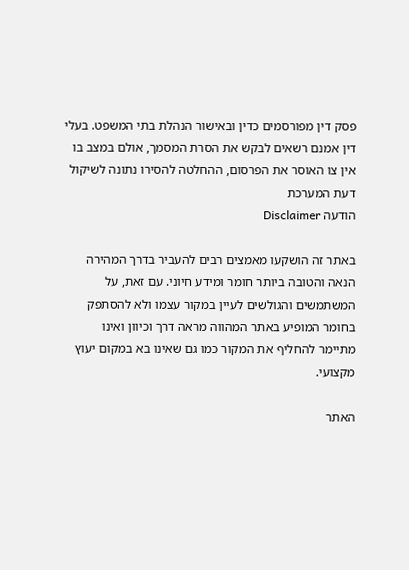פסק דין מפורסמים כדין ובאישור הנהלת בתי המשפט. בעלי דין אמנם רשאים לבקש את הסרת המסמך, אולם במצב בו אין צו האוסר את הפרסום, ההחלטה להסירו נתונה לשיקול דעת המערכת
הודעה Disclaimer

באתר זה הושקעו מאמצים רבים להעביר בדרך המהירה הנאה והטובה ביותר חומר ומידע חיוני. עם זאת, על המשתמשים והגולשים לעיין במקור עצמו ולא להסתפק בחומר המופיע באתר המהווה מראה דרך וכיוון ואינו מתיימר להחליף את המקור כמו גם שאינו בא במקום יעוץ מקצועי.

האתר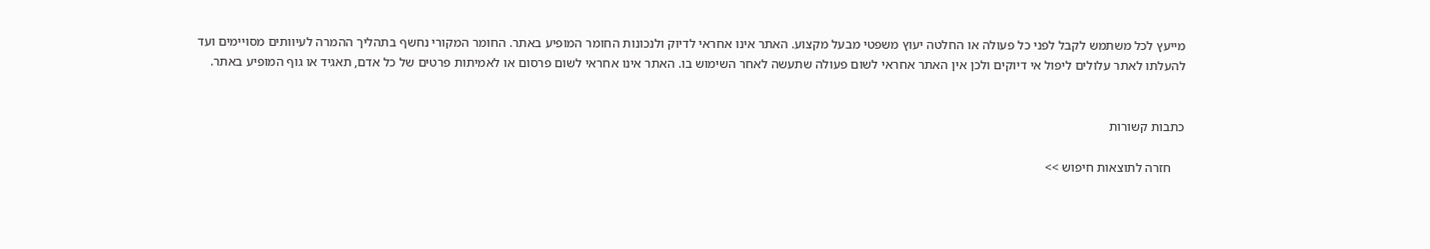מייעץ לכל משתמש לקבל לפני כל פעולה או החלטה יעוץ משפטי מבעל מקצוע. האתר אינו אחראי לדיוק ולנכונות החומר המופיע באתר. החומר המקורי נחשף בתהליך ההמרה לעיוותים מסויימים ועד להעלתו לאתר עלולים ליפול אי דיוקים ולכן אין האתר אחראי לשום פעולה שתעשה לאחר השימוש בו. האתר אינו אחראי לשום פרסום או לאמיתות פרטים של כל אדם, תאגיד או גוף המופיע באתר.


כתבות קשורות

    חזרה לתוצאות חיפוש >>